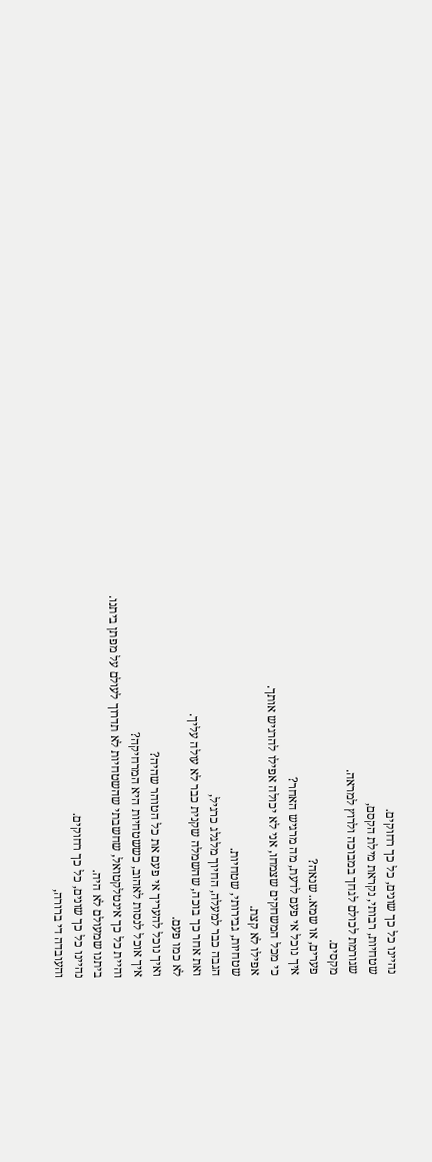נהיינו כל כך שונים, כל כך רחוקים.
שטחיות, רבותי, נקראת מילת הקסם,
שגורמת לכולם לגחך במבוכה ולרוץ למראה.
מקסים.
פערים, או שמא.. שנאה?
איך נוכל אי פעם לדעת, מה מרגיש האחר?
כי מכל המשחקים שצמחו, אני לא יכולה אפילו להרגיש אותך.
אפילו לא קצת.
שטחיות, גבירותי, שטחיות.
הגבה כבר למעלה, החיוך מלגלג כרגיל,
ואת אחר כך בוכה, שהשמלה שקנית כבר לא עולה עליך.
לא כמו פעם.
ואיך נוכל להעריך אי פעם את כל הטוהר שהיה?
איך אוכל לנסות לאהוב, כששטחיות היא המרחיקה?
והיית כל כך אינטלקטואל, שחשבתי שהשטחיות לא תדרוך לעולם על מפתן ביתנו.
ביתנו שמעולם לא היה.
נהיינו כל כך שונים, כל כך רחוקים.
והעובדה די ברורה,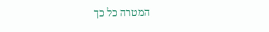המטרה כל כך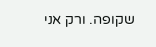שקופה. ורק אני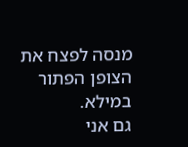מנסה לפצח את הצופן הפתור במילא.
גם אני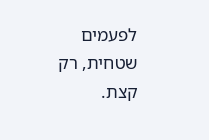לפעמים שטחית, רק קצת.